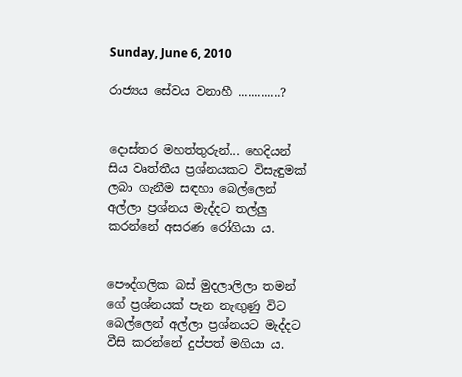Sunday, June 6, 2010

රාජ්‍යය සේවය වනාහී .............?


දොස්තර මහත්තුරුන්... හෙදියන් සිය වෘත්තීය ප්‍රශ්නයකට විසැඳුමක් ලබා ගැනීම සඳහා බෙල්ලෙන් අල්ලා ප්‍රශ්නය මැද්දට තල්ලු කරන්නේ අසරණ රෝගියා ය.


පෞද්ගලික බස් මුදලාලිලා තමන් ගේ ප්‍රශ්නයක් පැන නැඟුණු විට බෙල්ලෙන් අල්ලා ප්‍රශ්නයට මැද්දට වීසි කරන්නේ දුප්පත් මගියා ය.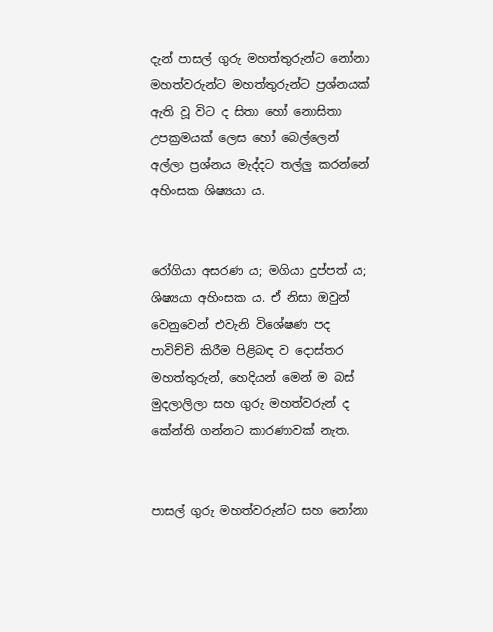දැන් පාසල් ගුරු මහත්තුරුන්ට නෝනා මහත්වරුන්ට මහත්තුරුන්ට ප්‍රශ්නයක් ඇති වූ විට ද සිතා හෝ නොසිතා උපක්‍රමයක් ලෙස හෝ බෙල්ලෙන් අල්ලා ප්‍රශ්නය මැද්දට තල්ලු කරන්නේ අහිංසක ශිෂ්‍යයා ය.


රෝගියා අසරණ ය; මගියා දුප්පත් ය; ශිෂ්‍යයා අහිංසක ය. ඒ නිසා ඔවුන් වෙනුවෙන් එවැනි විශේෂණ පද පාවිච්චි කිරීම පිළිබඳ ව දොස්තර මහත්තුරුන්, හෙදියන් මෙන් ම බස් මුදලාලිලා සහ ගුරු මහත්වරුන් ද කේන්ති ගන්නට කාරණාවක් නැත.


පාසල් ගුරු මහත්වරුන්ට සහ නෝනා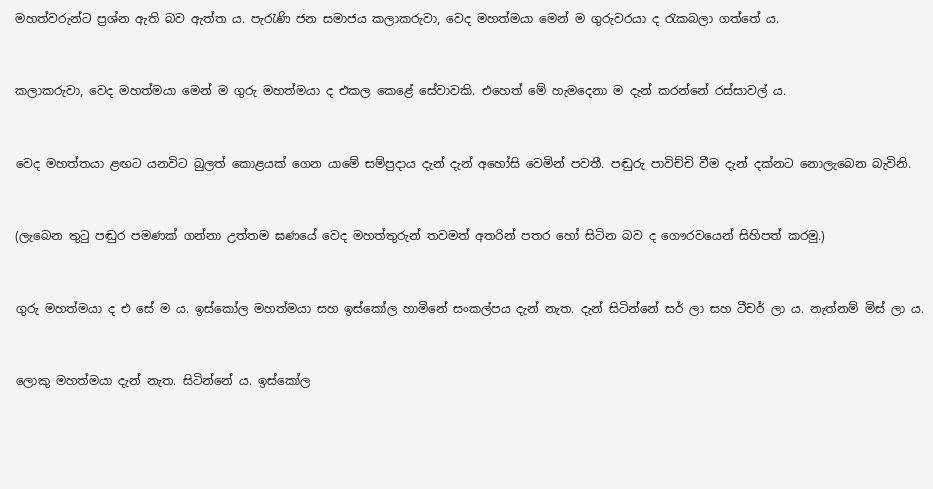මහත්වරුන්ට ප්‍රශ්න ඇති බව ඇත්ත ය. පැරැණි ජන සමාජය කලාකරුවා, වෙද මහත්මයා මෙන් ම ගුරුවරයා ද රැකබලා ගත්තේ ය.


කලාකරුවා, වෙද මහත්මයා මෙන් ම ගුරු මහත්මයා ද එකල කෙළේ සේවාවකි. එහෙත් මේ හැමදෙනා ම දැන් කරන්නේ රස්සාවල් ය.


වෙද මහත්තයා ළඟට යනවිට බුලත් කොළයක් ගෙන යාමේ සම්ප්‍රදාය දැන් දැන් අහෝසි වෙමින් පවතී. පඬුරු පාවිච්චි වීම දැන් දක්නට නොලැබෙන බැවිනි.


(ලැබෙන තුටු පඬුර පමණක් ගන්නා උත්තම ඝණයේ වෙද මහත්තුරුන් තවමත් අතරින් පතර හෝ සිටින බව ද ගෞරවයෙන් සිහිපත් කරමු.)


ගුරු මහත්මයා ද එ සේ ම ය. ඉස්කෝල මහත්මයා සහ ඉස්කෝල හාමිනේ සංකල්පය දැන් නැත. දැන් සිටින්නේ සර් ලා සහ ටීචර් ලා ය. නැත්නම් මිස් ලා ය.


ලොකු මහත්මයා දැන් නැත. සිටින්නේ ය. ඉස්කෝල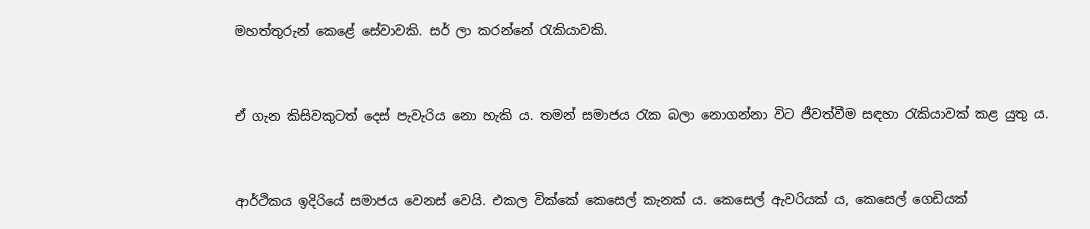මහත්තුරුන් කෙළේ සේවාවකි. සර් ලා කරන්නේ රැකියාවකි.


ඒ ගැන කිසිවකුටත් දෙස් පැවැරිය නො හැකි ය. තමන් සමාජය රැක බලා නොගන්නා විට ජීවත්වීම සඳහා රැකියාවක් කළ යුතු ය.


ආර්ථිකය ඉදිරියේ සමාජය වෙනස් වෙයි. එකල වික්කේ කෙසෙල් කැනක් ය. කෙසෙල් ඇවරියක් ය, කෙසෙල් ගෙඩියක්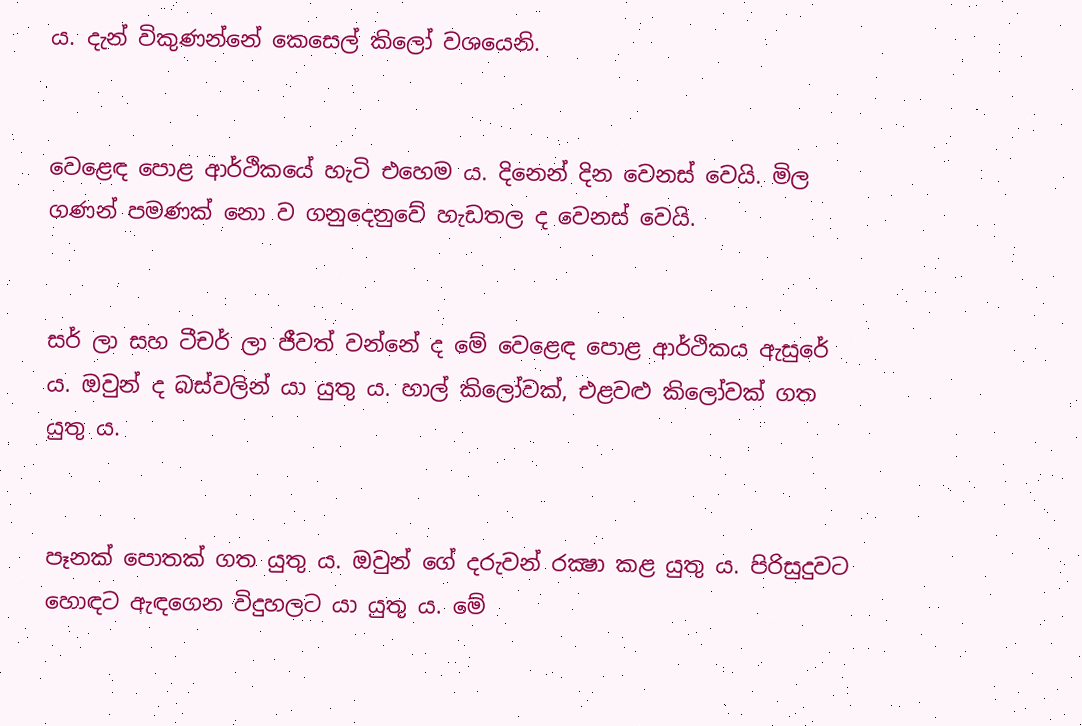ය. දැන් විකුණන්නේ කෙසෙල් කිලෝ වශයෙනි.


වෙළෙඳ පොළ ආර්ථිකයේ හැටි එහෙම ය. දිනෙන් දින වෙනස් වෙයි. මිල ගණන් පමණක් නො ව ගනුදෙනුවේ හැඩතල ද වෙනස් වෙයි.


සර් ලා සහ ටීචර් ලා ජීවත් වන්නේ ද මේ වෙළෙඳ පොළ ආර්ථිකය ඇසුරේ ය. ඔවුන් ද බස්වලින් යා යුතු ය. හාල් කිලෝවක්, එළවළු කිලෝවක් ගත යුතු ය.


පෑනක් පොතක් ගත යුතු ය. ඔවුන් ගේ දරුවන් රක්‍ෂා කළ යුතු ය. පිරිසුදුවට හොඳට ඇඳගෙන විදුහලට යා යුතු ය. මේ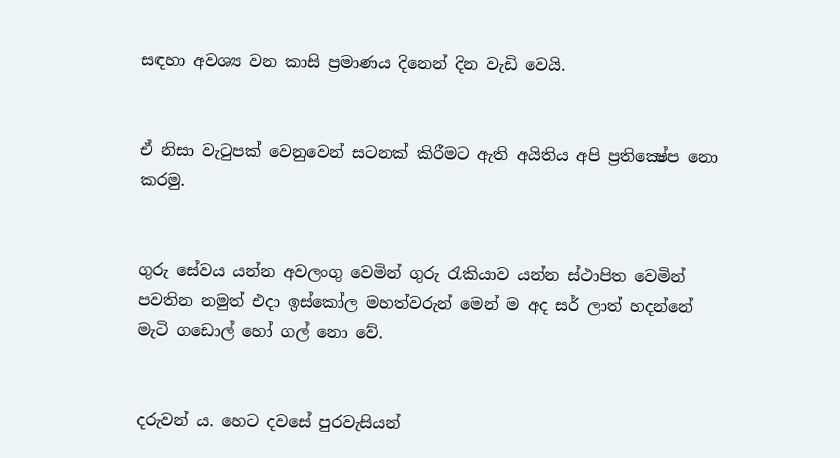සඳහා අවශ්‍ය වන කාසි ප්‍රමාණය දිනෙන් දින වැඩි වෙයි.


ඒ නිසා වැටුපක් වෙනුවෙන් සටනක් කිරීමට ඇති අයිතිය අපි ප්‍රතික්‍ෂේප නො කරමු.


ගුරු සේවය යන්න අවලංගු වෙමින් ගුරු රැකියාව යන්න ස්ථාපිත වෙමින් පවතින නමුත් එදා ඉස්කෝල මහත්වරුන් මෙන් ම අද සර් ලාත් හදන්නේ මැටි ගඩොල් හෝ ගල් නො වේ.


දරුවන් ය. හෙට දවසේ පුරවැසියන්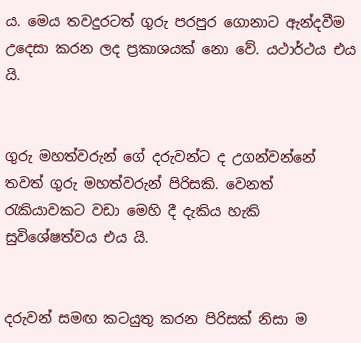ය. මෙය තවදුරටත් ගුරු පරපුර ගොනාට ඇන්දවීම උදෙසා කරන ලද ප්‍රකාශයක් නො වේ. යථාර්ථය එය යි.


ගුරු මහත්වරුන් ගේ දරුවන්ට ද උගන්වන්නේ තවත් ගුරු මහත්වරුන් පිරිසකි. වෙනත් රැකියාවකට වඩා මෙහි දී දැකිය හැකි සුවිශේෂත්වය එය යි.


දරුවන් සමඟ කටයුතු කරන පිරිසක් නිසා ම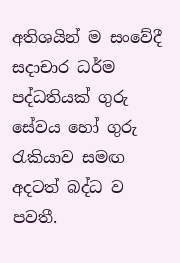අතිශයින් ම සංවේදී සදාචාර ධර්ම පද්ධතියක් ගුරු සේවය හෝ ගුරු රැකියාව සමඟ අදටත් බද්ධ ව පවතී.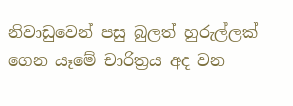නිවාඩුවෙන් පසු බුලත් හුරුල්ලක් ගෙන යෑමේ චාරිත්‍රය අද වන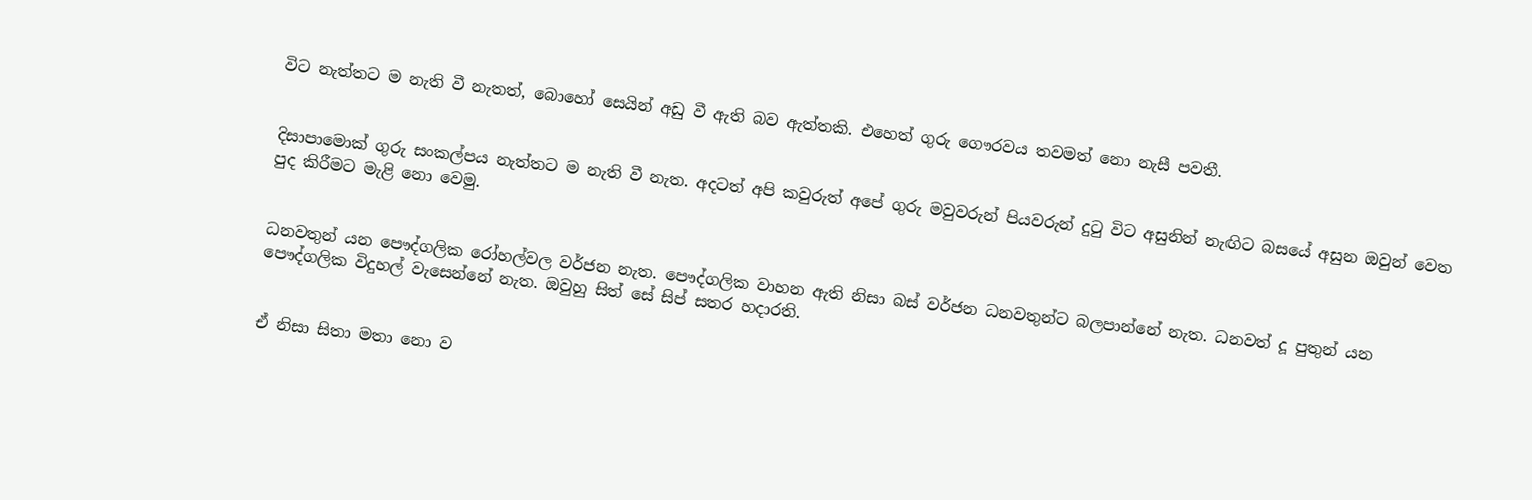විට නැත්තට ම නැති වී නැතත්, බොහෝ සෙයින් අඩු වී ඇති බව ඇත්තකි. එහෙත් ගුරු ගෞරවය තවමත් නො නැසී පවතී.


දිසාපාමොක් ගුරු සංකල්පය නැත්තට ම නැති වී නැත. අදටත් අපි කවුරුත් අපේ ගුරු මවුවරුන් පියවරුන් දුටු විට අසුනින් නැඟිට බසයේ අසුන ඔවුන් වෙත පුද කිරීමට මැළි නො වෙමු.


ධනවතුන් යන පෞද්ගලික රෝහල්වල වර්ජන නැත. පෞද්ගලික වාහන ඇති නිසා බස් වර්ජන ධනවතුන්ට බලපාන්නේ නැත. ධනවත් දූ පුතුන් යන පෞද්ගලික විදුහල් වැසෙන්නේ නැත. ඔවුහු සිත් සේ සිප් සතර හදාරති.


ඒ නිසා සිතා මතා නො ව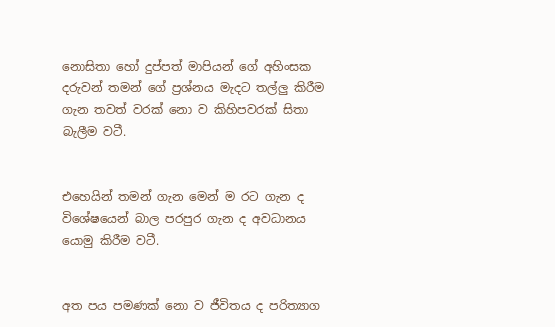නොසිතා හෝ දුප්පත් මාපියන් ගේ අහිංසක දරුවන් තමන් ගේ ප්‍රශ්නය මැදට තල්ලු කිරීම ගැන තවත් වරක් නො ව කිහිපවරක් සිතා බැලීම වටී.


එහෙයින් තමන් ගැන මෙන් ම රට ගැන ද විශේෂයෙන් බාල පරපුර ගැන ද අවධානය යොමු කිරීම වටී.


අත පය පමණක් නො ව ජීවිතය ද පරිත්‍යාග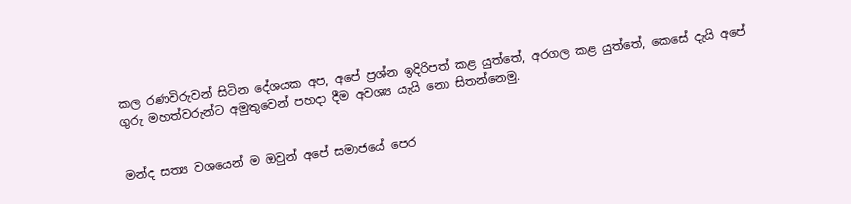කල රණවිරුවන් සිටින දේශයක අප, අපේ ප්‍රශ්න ඉදිරිපත් කළ යුත්තේ, අරගල කළ යුත්තේ, කෙසේ දැයි අපේ ගුරු මහත්වරුන්ට අමුතුවෙන් පහදා දීම අවශ්‍ය යැයි නො සිතන්නෙමු.


මන්ද සත්‍ය වශයෙන් ම ඔවුන් අපේ සමාජයේ පෙර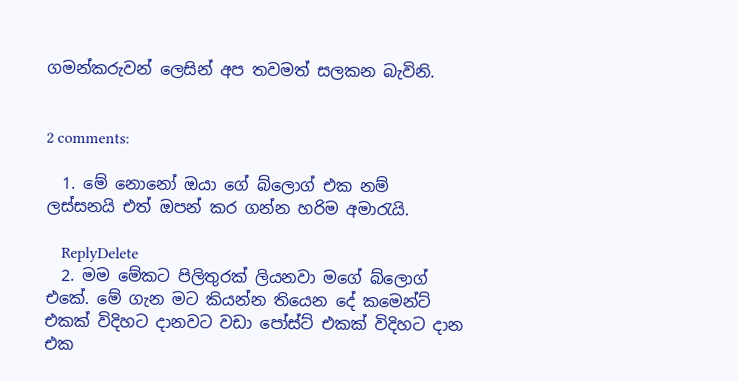ගමන්කරුවන් ලෙසින් අප තවමත් සලකන බැවිනි.


2 comments:

  1. මේ නොනෝ ඔයා ගේ බ්ලොග් එක නම් ලස්සනයි එත් ඔපන් කර ගන්න හරිම අමාරැයි.

    ReplyDelete
  2. මම මේකට පිලිතුරක් ලියනවා මගේ බ්ලොග් එකේ. මේ ගැන මට කියන්න තියෙන දේ කමෙන්ට් එකක් විදිහට දානවට වඩා පෝස්ට් එකක් විදිහට දාන එක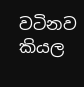වටිනව කියල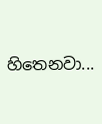හිතෙනවා...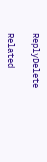ReplyDelete

Related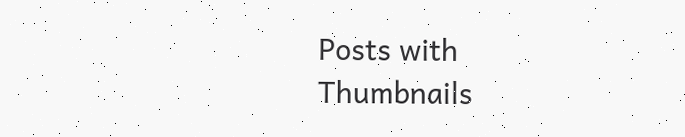Posts with Thumbnails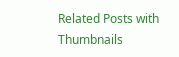Related Posts with Thumbnails